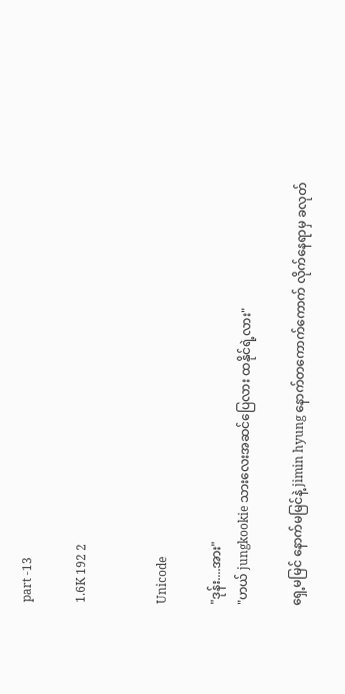part -13

1.6K 192 2


Unicode

"ဒုန်း....အား"
"ဟယ် jungkookie သားလေးအဆင်ပြေလား ထနိုင်ရဲ့လား"

ရှေ့မမြင် နောက်မမြင်နဲ့ jimin hyung နောက်တကောက်ကောက် လိုက်နေရာမှ ခလုတ်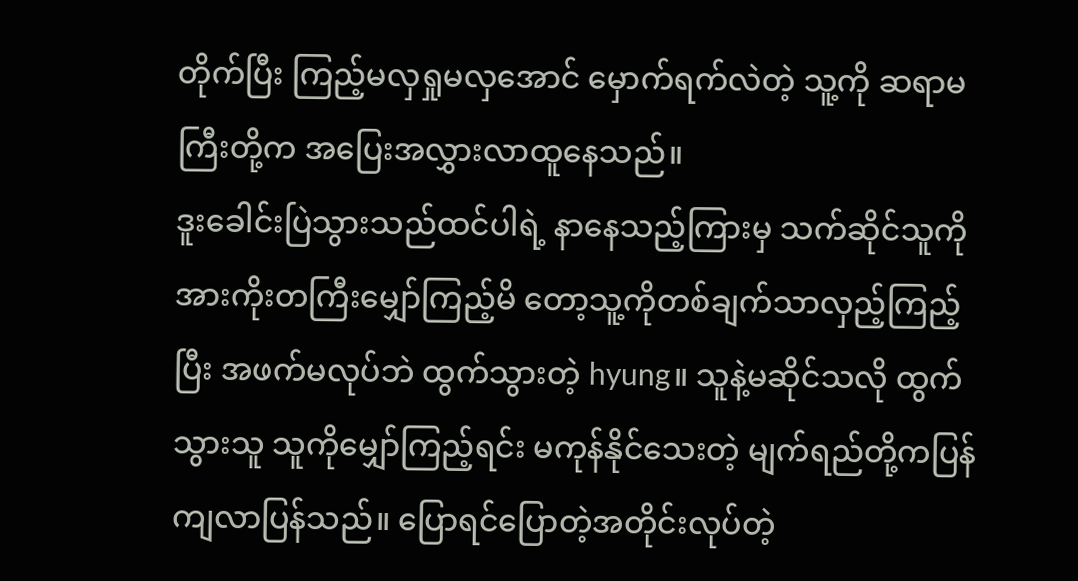တိုက်ပြီး ကြည့်မလှရှုမလှအောင် မှောက်ရက်လဲတဲ့ သူ့ကို ဆရာမကြီးတို့က အပြေးအလွှားလာထူနေသည်။
ဒူးခေါင်းပြဲသွားသည်ထင်ပါရဲ့ နာနေသည့်ကြားမှ သက်ဆိုင်သူကို အားကိုးတကြီးမျှော်ကြည့်မိ‌ တော့သူ့ကိုတစ်ချက်သာလှည့်ကြည့်ပြီး အဖက်မလုပ်ဘဲ ထွက်သွားတဲ့ hyung။ သူနဲ့မဆိုင်သလို ထွက်သွားသူ သူကိုမျှော်ကြည့်ရင်း မကုန်နိုင်သေးတဲ့ မျက်ရည်တို့ကပြန်ကျလာပြန်သည်။ ပြောရင်ပြောတဲ့အတိုင်းလုပ်တဲ့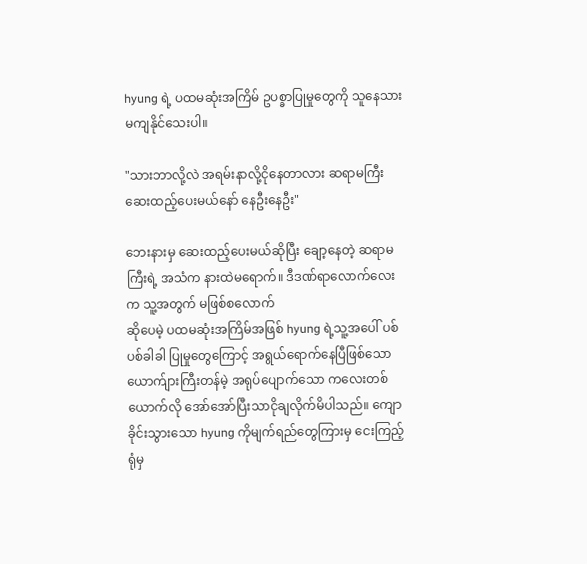hyung ရဲ့ ပထမဆုံးအကြိမ် ဥပစ္ခာပြုမှုတွေကို သူနေသားမကျနိုင်သေးပါ။

"သားဘာလို့လဲ အရမ်းနာလို့‌ငိုနေတာလား ဆရာမကြီးဆေးထည့်ပေးမယ်နော် နေဦးနေဦး"

ဘေးနားမှ ဆေးထည့်ပေးမယ်ဆိုပြီး ချော့နေတဲ့ ဆရာမကြီးရဲ့ အသံက နားထဲမရောက်။ ဒီဒဏ်ရာလောက်လေးက သူ့အတွက် မဖြစ်စလောက်
ဆိုပေမဲ့ ပထမဆုံးအကြိမ်အဖြစ် hyung ရဲ့သူ့အပေါ် ပစ်ပစ်ခါခါ ပြုမှုတွေကြောင့် အရွယ်ရောက်နေပြီဖြစ်သော ယောက်ျားကြီးတန်မဲ့ အရုပ်ပျောက်သော ကလေးတစ်ယောက်လို အော်အော်ပြီးသာငိုချလိုက်မိပါသည်။ ကျောခိုင်းသွားသော hyung ကိုမျက်ရည်တွေကြားမှ ငေးကြည့်ရုံမှ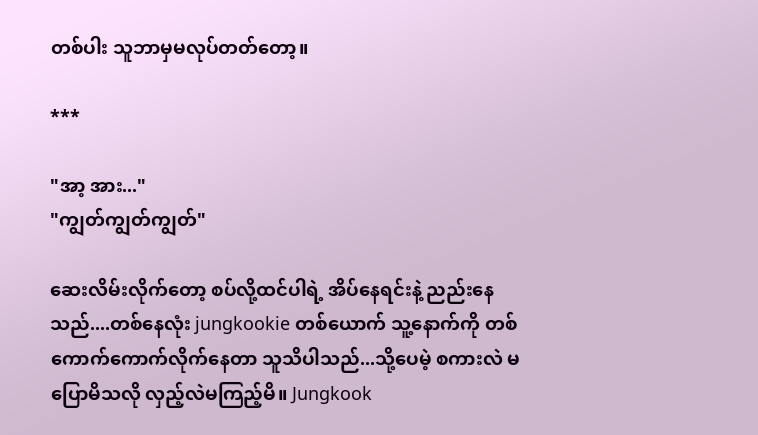တစ်ပါး သူဘာမှမလုပ်တတ်တော့။

***

"အာ့ အား..."
"ကျွတ်ကျွတ်ကျွတ်"

ဆေးလိမ်းလိုက်တော့ စပ်လို့ထင်ပါရဲ့ အိပ်နေရင်းနဲ့ ညည်းနေသည်....တစ်နေလုံး jungkookie တစ်ယောက် သူ့နောက်ကို တစ်ကောက်ကောက်လိုက်နေတာ သူသိပါသည်...သို့ပေမဲ့ စကားလဲ မပြောမိသလို လှည့်လဲမကြည့်မိ။ Jungkook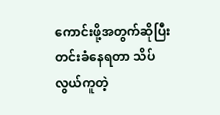ကောင်းဖို့အတွက်ဆိုပြီး တင်းခံနေရတာ သိပ်လွယ်ကူတဲ့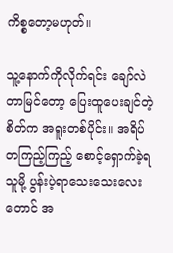ကိစ္စတော့မဟုတ်။

သူ့နောက်ကိုလိုက်ရင်း ချော်လဲတာမြင်တော့ ပြေးထူပေးချင်တဲ့စိတ်က အရူးတစ်ပိုင်း။ အရိပ်တကြည့်ကြည့် စောင့်ရှောက်ခဲ့ရသူမို့ ပွန်းပဲ့ရာသေးသေးလေးတောင် အ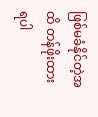ဖြစ်မခံနိုင်တဲ့အထိ တန်ဖိုးထားရပါ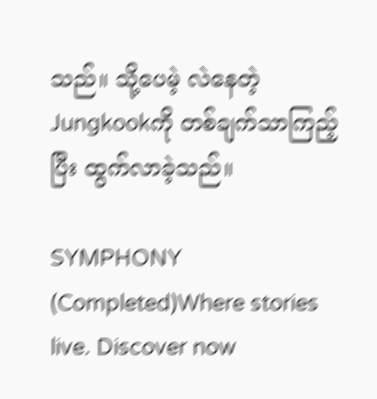သည်။ သို့ပေမဲ့ လဲနေတဲ့ Jungkookကို တစ်ချက်သာကြည့်ပြီး ထွက်လာခဲ့သည်။

SYMPHONY (Completed)Where stories live. Discover now